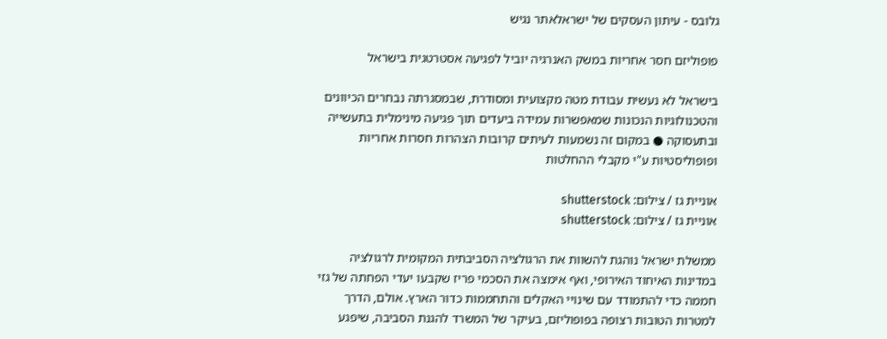גלובס - עיתון העסקים של ישראלאתר נגיש

פופוליזם חסר אחריות במשק האנרגיה יוביל לפגיעה אסטרטגית בישראל

בישראל לא נעשית עבודת מטה מקצועית ומסודרת, שבמסגרתה נבחרים הכיוונים והטכנולוגיות הנכונות שמאפשרות עמידה ביעדים תוך פגיעה מינימלית בתעשייה ובתעסוקה ● במקום זה נשמעות לעיתים קרובות הצהרות חסרות אחריות ופופוליסטיות ע"י מקבלי ההחלטות

אוניית גז / צילום: shutterstock
אוניית גז / צילום: shutterstock

ממשלת ישראל נוהגת להשוות את הרגולציה הסביבתית המקומית לרגולציה במדינות האיחוד האירופי, ואף אימצה את הסכמי פריז שקבעו יעדי הפחתה של גזי חממה כדי להתמודד עם שינויי האקלים והתחממות כדור הארץ. אולם, הדרך למטרות הטובות רצופה בפופוליזם, בעיקר של המשרד להגנת הסביבה, שיפגע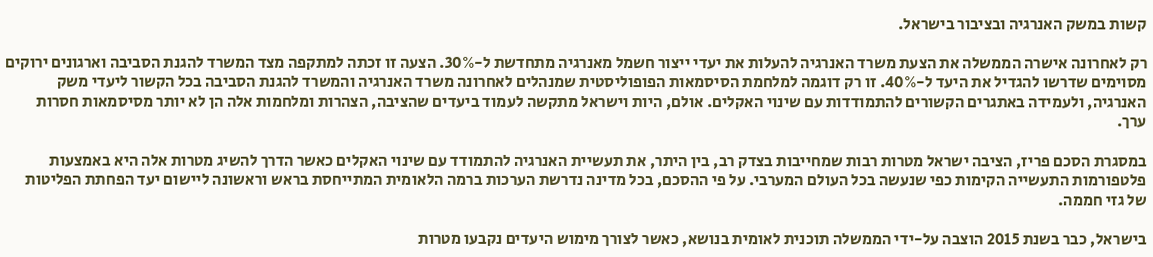קשות במשק האנרגיה ובציבור בישראל.

רק לאחרונה אישרה הממשלה את הצעת משרד האנרגיה להעלות את יעדי ייצור חשמל מאנרגיה מתחדשת ל-30%. הצעה זו זכתה למתקפה מצד המשרד להגנת הסביבה וארגונים ירוקים מסוימים שדרשו להגדיל את היעד ל-40%. זו רק דוגמה למלחמת הסיסמאות הפופוליסטית שמנהלים לאחרונה משרד האנרגיה והמשרד להגנת הסביבה בכל הקשור ליעדי משק האנרגיה, ולעמידה באתגרים הקשורים להתמודדות עם שינוי האקלים. אולם, היות וישראל מתקשה לעמוד ביעדים שהציבה, הצהרות ומלחמות אלה הן לא יותר מסיסמאות חסרות ערך.

במסגרת הסכם פריז, הציבה ישראל מטרות רבות שמחייבות בצדק רב, בין היתר, את תעשיית האנרגיה להתמודד עם שינוי האקלים כאשר הדרך להשיג מטרות אלה היא באמצעות פלטפורמות התעשייה הקימות כפי שנעשה בכל העולם המערבי. על פי ההסכם, בכל מדינה נדרשת הערכות ברמה הלאומית המתייחסת בראש וראשונה ליישום יעד הפחתת הפליטות של גזי חממה.

בישראל, כבר בשנת 2015 הוצבה על-ידי הממשלה תוכנית לאומית בנושא, כאשר לצורך מימוש היעדים נקבעו מטרות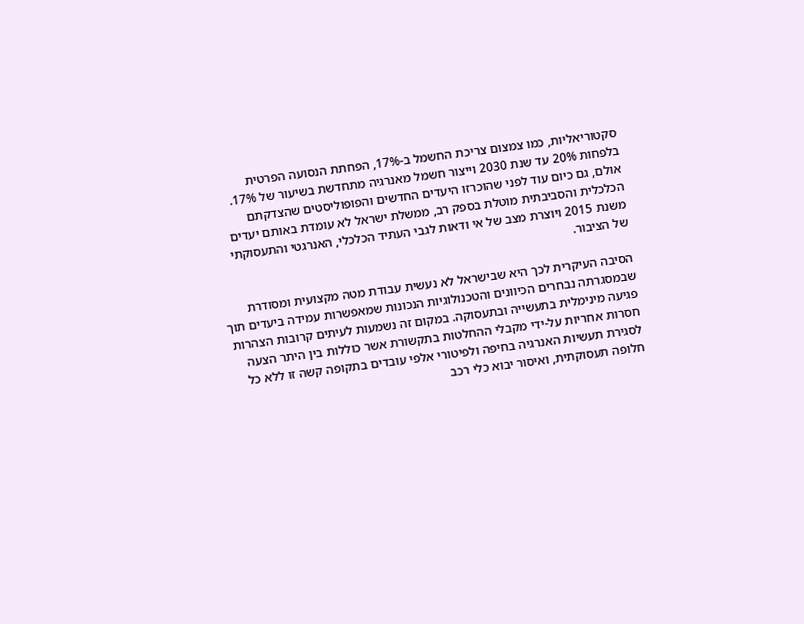סקטוריאליות, כמו צמצום צריכת החשמל ב-17%, הפחתת הנסועה הפרטית בלפחות 20% עד שנת 2030 וייצור חשמל מאנרגיה מתחדשת בשיעור של 17%. אולם, גם כיום עוד לפני שהוכרזו היעדים החדשים והפופוליסטים שהצדקתם הכלכלית והסביבתית מוטלת בספק רב, ממשלת ישראל לא עומדת באותם יעדים משנת 2015 ויוצרת מצב של אי ודאות לגבי העתיד הכלכלי, האנרגטי והתעסוקתי של הציבור.

הסיבה העיקרית לכך היא שבישראל לא נעשית עבודת מטה מקצועית ומסודרת שבמסגרתה נבחרים הכיוונים והטכנולוגיות הנכונות שמאפשרות עמידה ביעדים תוך פגיעה מינימלית בתעשייה ובתעסוקה. במקום זה נשמעות לעיתים קרובות הצהרות חסרות אחריות על-ידי מקבלי ההחלטות בתקשורת אשר כוללות בין היתר הצעה לסגירת תעשיות האנרגיה בחיפה ולפיטורי אלפי עובדים בתקופה קשה זו ללא כל חלופה תעסוקתית, ואיסור יבוא כלי רכב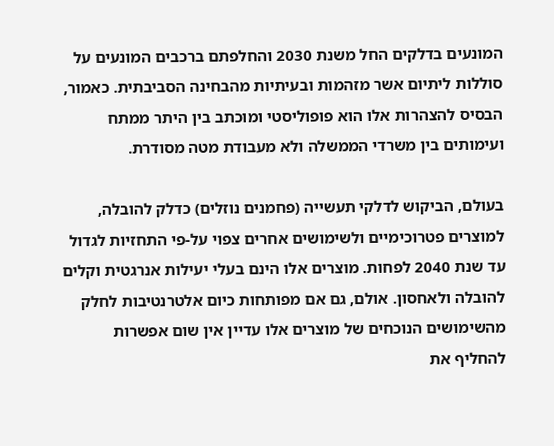המונעים בדלקים החל משנת 2030 והחלפתם ברכבים המונעים על סוללות ליתיום אשר מזהמות ובעיתיות מהבחינה הסביבתית. כאמור, הבסיס להצהרות אלו הוא פופוליסטי ומוכתב בין היתר ממתח ועימותים בין משרדי הממשלה ולא מעבודת מטה מסודרת.

בעולם, הביקוש לדלקי תעשייה (פחמנים נוזלים) כדלק להובלה, למוצרים פטרוכימיים ולשימושים אחרים צפוי על-פי התחזיות לגדול עד שנת 2040 לפחות. מוצרים אלו הינם בעלי יעילות אנרגטית וקלים להובלה ולאחסון. אולם, גם אם מפותחות כיום אלטרנטיבות לחלק מהשימושים הנוכחים של מוצרים אלו עדיין אין שום אפשרות להחליף את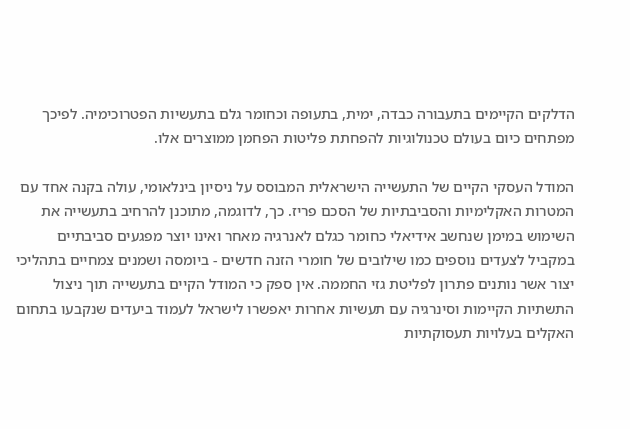הדלקים הקיימים בתעבורה כבדה, ימית, בתעופה וכחומר גלם בתעשיות הפטרוכימיה. לפיכך מפתחים כיום בעולם טכנולוגיות להפחתת פליטות הפחמן ממוצרים אלו.

המודל העסקי הקיים של התעשייה הישראלית המבוסס על ניסיון בינלאומי, עולה בקנה אחד עם המטרות האקלימיות והסביבתיות של הסכם פריז. כך, לדוגמה, מתוכנן להרחיב בתעשייה את השימוש במימן שנחשב אידיאלי כחומר כגלם לאנרגיה מאחר ואינו יוצר מפגעים סביבתיים במקביל לצעדים נוספים כמו שילובים של חומרי הזנה חדשים - ביומסה ושמנים צמחיים בתהליכי יצור אשר נותנים פתרון לפליטת גזי החממה. אין ספק כי המודל הקיים בתעשייה תוך ניצול התשתיות הקיימות וסינרגיה עם תעשיות אחרות יאפשרו לישראל לעמוד ביעדים שנקבעו בתחום האקלים בעלויות תעסוקתיות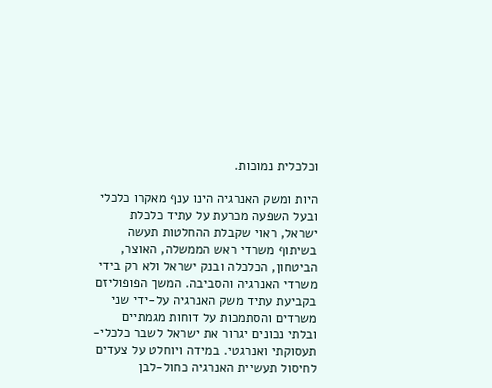וכלכלית נמוכות.

היות ומשק האנרגיה הינו ענף מאקרו כלכלי ובעל השפעה מכרעת על עתיד כלכלת ישראל, ראוי שקבלת ההחלטות תעשה בשיתוף משרדי ראש הממשלה, האוצר, הביטחון, הכלכלה ובנק ישראל ולא רק בידי משרדי האנרגיה והסביבה. המשך הפופוליזם בקביעת עתיד משק האנרגיה על-ידי שני משרדים והסתמכות על דוחות מגמתיים ובלתי נכונים יגרור את ישראל לשבר כלכלי-תעסוקתי ואנרגטי. במידה ויוחלט על צעדים לחיסול תעשיית האנרגיה כחול-לבן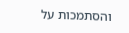והסתמכות על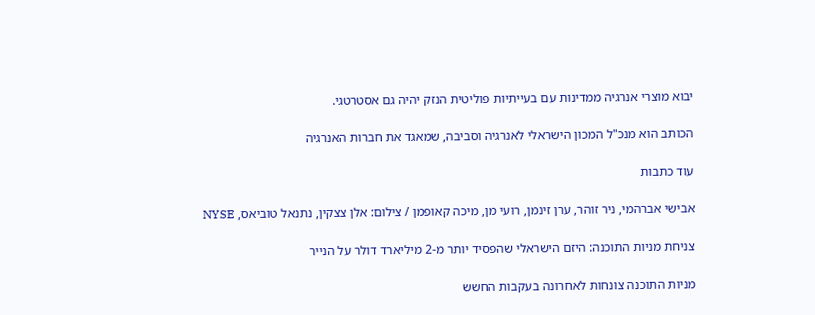יבוא מוצרי אנרגיה ממדינות עם בעייתיות פוליטית הנזק יהיה גם אסטרטגי.

הכותב הוא מנכ"ל המכון הישראלי לאנרגיה וסביבה, שמאגד את חברות האנרגיה

עוד כתבות

אבישי אברהמי, ניר זוהר, ערן זינמן, רועי מן, מיכה קאופמן / צילום: אלן צצקין, נתנאל טוביאס, NYSE

צניחת מניות התוכנה: היזם הישראלי שהפסיד יותר מ-2 מיליארד דולר על הנייר

מניות התוכנה צונחות לאחרונה בעקבות החשש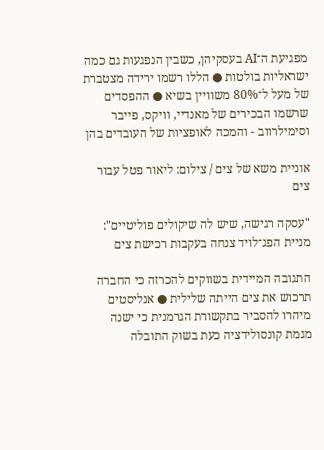מפגיעת ה־AI בעסקיהן, כשבין הנפגעות גם כמה ישראליות בולטות ● הללו רשמו ירידה מצטברת של מעל ל־80% משוויין בשיא ● ההפסדים שרשמו הבכירים של מאנדיי, וויקס, פייבר וסימילרווב - והמכה לאופציות של העובדים בהן

אוניית משא של צים / צילום: ליאור פטל עבור צים

"עסקה רגישה, שיש לה שיקולים פוליטיים": מניית הפג־לויד צנחה בעקבות רכישת צים

התגובה המיידית בשווקים להכרזה כי החברה תרכוש את צים הייתה שלילית ● אנליסטים מיהרו להסביר בתקשורת הגרמנית כי ישנה מגמת קונסולידציה כעת בשוק התובלה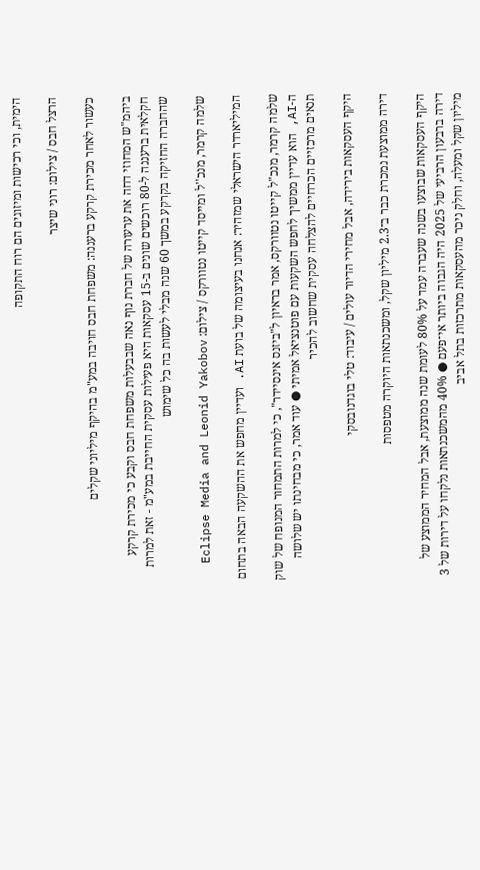הימית, וכי רכישות ומיזוגים הם רוח התקופה

הרצל חבס / צילום: רוני שיצר

כעשור לאחר מכירת קרקע ברעננה: משפחת חבס חויבה במע"מ בהיקף מיליוני שקלים

ביהמ"ש המחוזי דחה את ערעורה של חברת נוף נאה שבבעלות משפחת חבס וקבע כי מכירת קרקע חקלאית ברעננה ל-80 רוכשים שונים ב-15 עסקאות היא פעילות עסקית החייבת במע"מ - זאת למרות שהחברה החזיקה בקרקע במשך 60 שנה מבלי לעשות בה כל שימוש

שלמה קרמר, מנכ''ל ומייסד קייטו נטוורקס / צילום: Eclipse Media and Leonid Yakobov

המיליארדר הישראלי שמזהיר: אנחנו בעיצומה של בועת AI. ועדיין מחפש את ההשקעה הבאה בתחום

שלמה קרמר, מנכ"ל קייטו נטוורקס, אמר בראיון ל"ביזנס אינסיידר", כי למרות התמחור המנופח של שוק ה-AI, הוא עדיין ממשיך לחפש השקעות עם פוטנציאל אמיתי ● עוד אמר, כי מבחינתו יש שלושה תנאים מרכזיים הכרחיים להצלחה עסקית שחשוב להכיר

היקף העסקאות בירידה, אבל מחירי הדיור עולים / עיבוד: טלי בוגדנובסקי

דירה ממוצעת נמכרת כבר ב־2.3 מיליון שקל, ומשכנתאות היוקרה מטפסות

היקף העסקאות שבוצעו בשנה שעברה עמד על 80% לעומת שנה ממוצעת, אבל המחיר הממוצע של דירה ברבעון הרביעי של 2025 היה הגבוה ביותר אי־פעם ● 40% מהמשכנתאות נלקחו על דירות של 3 מיליון שקל ומעלה, וחלק ניכר מהעסקאות מתרכזות בתל אביב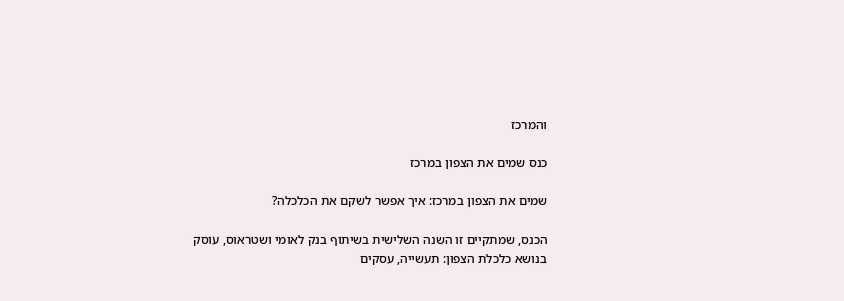והמרכז

כנס שמים את הצפון במרכז

שמים את הצפון במרכז: איך אפשר לשקם את הכלכלה?

הכנס, שמתקיים זו השנה השלישית בשיתוף בנק לאומי ושטראוס, עוסק בנושא כלכלת הצפון: תעשייה, עסקים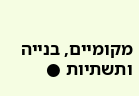מקומיים, בנייה ותשתיות ●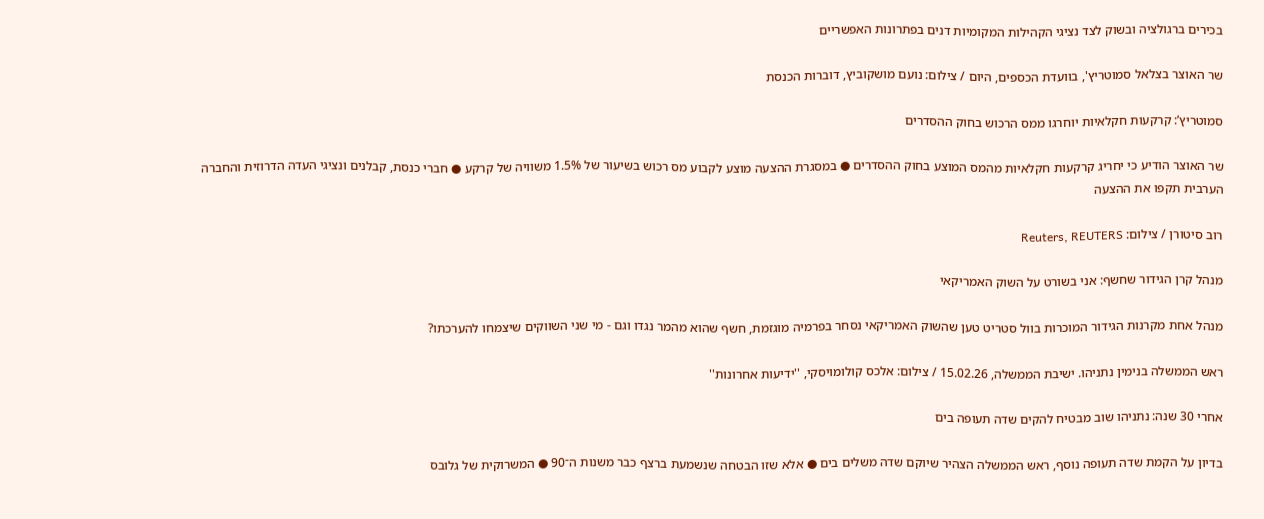בכירים ברגולציה ובשוק לצד נציגי הקהילות המקומיות דנים בפתרונות האפשריים

שר האוצר בצלאל סמוטריץ', בוועדת הכספים, היום / צילום: נועם מושקוביץ, דוברות הכנסת

סמוטריץ’: קרקעות חקלאיות יוחרגו ממס הרכוש בחוק ההסדרים

שר האוצר הודיע כי יחריג קרקעות חקלאיות מהמס המוצע בחוק ההסדרים ● במסגרת ההצעה מוצע לקבוע מס רכוש בשיעור של 1.5% משוויה של קרקע ● חברי כנסת, קבלנים ונציגי העדה הדרוזית והחברה הערבית תקפו את ההצעה

רוב סיטורן / צילום: Reuters, REUTERS

מנהל קרן הגידור שחשף: אני בשורט על השוק האמריקאי

מנהל אחת מקרנות הגידור המוכרות בוול סטריט טען שהשוק האמריקאי נסחר בפרמיה מוגזמת, חשף שהוא מהמר נגדו וגם - מי שני השווקים שיצמחו להערכתו?

ראש הממשלה בנימין נתניהו. ישיבת הממשלה, 15.02.26 / צילום: אלכס קולומויסקי, ''ידיעות אחרונות''

אחרי 30 שנה: נתניהו שוב מבטיח להקים שדה תעופה בים

בדיון על הקמת שדה תעופה נוסף, ראש הממשלה הצהיר שיוקם שדה משלים בים ● אלא שזו הבטחה שנשמעת ברצף כבר משנות ה־90 ● המשרוקית של גלובס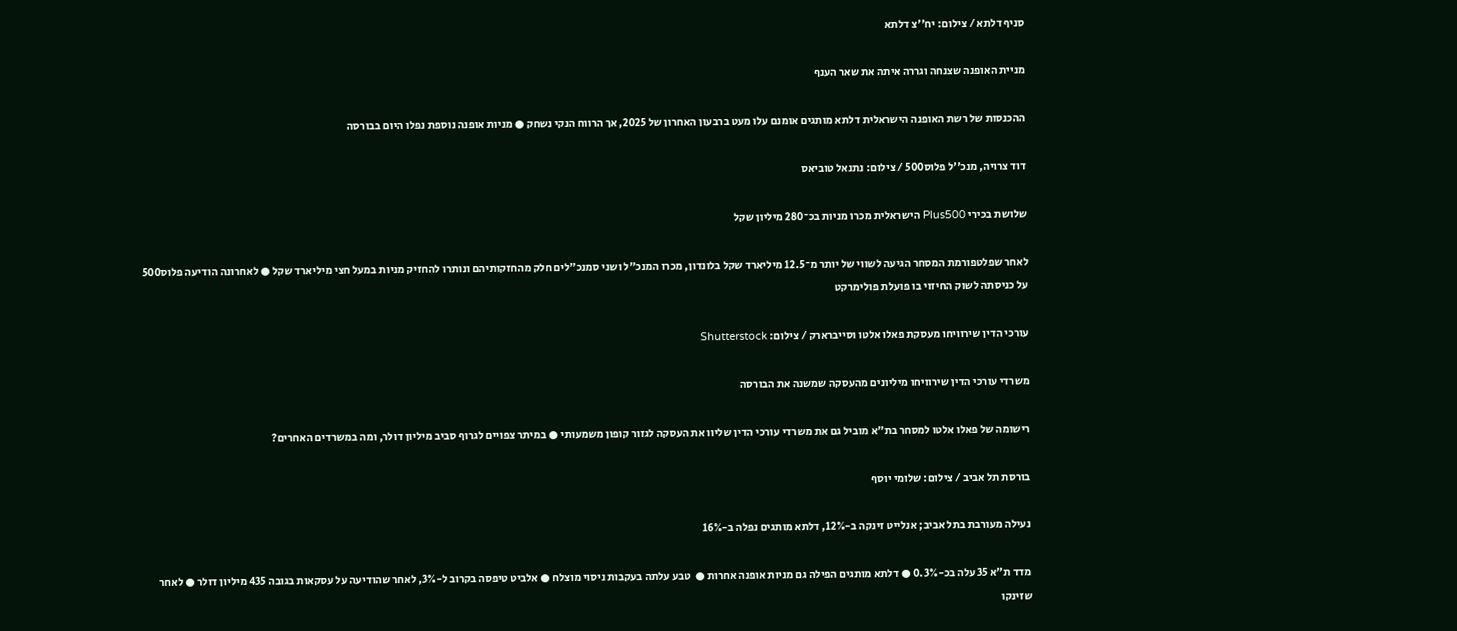סניף דלתא / צילום: יח''צ דלתא

מניית האופנה שצנחה וגררה איתה את שאר הענף

ההכנסות של רשת האופנה הישראלית דלתא מותגים אומנם עלו מעט ברבעון האחרון של 2025, אך הרווח הנקי נשחק ● מניות אופנה נוספת נפלו היום בבורסה

דוד צרויה, מנכ''ל פלוס500 / צילום: נתנאל טוביאס

שלושת בכירי Plus500 הישראלית מכרו מניות בכ־280 מיליון שקל

לאחר שפלטפורמת המסחר הגיעה לשווי של יותר מ־12.5 מיליארד שקל בלונדון, מכרו המנכ"ל ושני סמנכ"לים חלק מהחזקותיהם ונותרו להחזיק מניות במעל חצי מיליארד שקל ● לאחרונה הודיעה פלוס500 על כניסתה לשוק החיזוי בו פועלת פולימרקט

עורכי הדין שירוויחו מעסקת פאלו אלטו וסייברארק / צילום: Shutterstock

משרדי עורכי הדין שירוויחו מיליונים מהעסקה שמשנה את הבורסה

רישומה של פאלו אלטו למסחר בת"א מוביל גם את משרדי עורכי הדין שליוו את העסקה לגזור קופון משמעותי ● במיתר צפויים לגרוף סביב מיליון דולר, ומה במשרדים האחרים?

בורסת תל אביב / צילום: שלומי יוסף

נעילה מעורבת בתל אביב; אנלייט זינקה ב-12%, דלתא מותגים נפלה ב-16%

מדד ת"א 35 עלה בכ-0.3% ● דלתא מותגים הפילה גם מניות אופנה אחרות ●  טבע עלתה בעקבות ניסוי מוצלח ● אלביט טיפסה בקרוב ל-3%, לאחר שהודיעה על עסקאות בגובה 435 מיליון דולר ● לאחר שזינקו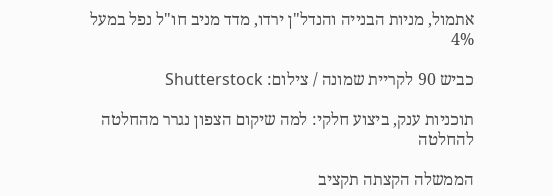אתמול, מניות הבנייה והנדל"ן ירדו, מדד מניב חו"ל נפל במעל 4%

כביש 90 לקריית שמונה / צילום: Shutterstock

תוכניות ענק, ביצוע חלקי: למה שיקום הצפון נגרר מהחלטה להחלטה

הממשלה הקצתה תקציב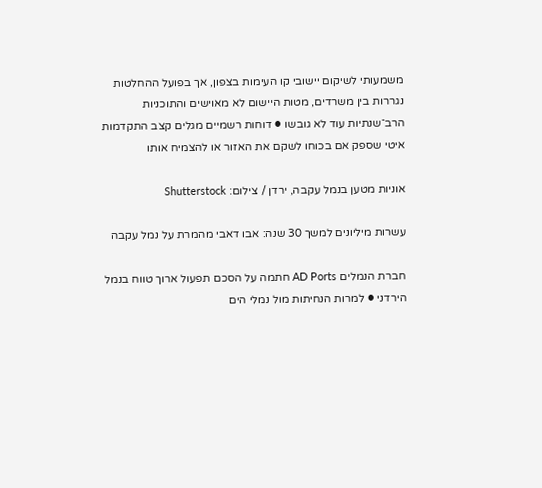משמעותי לשיקום יישובי קו העימות בצפון, אך בפועל ההחלטות נגררות בין משרדים, מטות היישום לא מאוישים והתוכניות הרב־שנתיות עוד לא גובשו ● דוחות רשמיים מגלים קצב התקדמות איטי שספק אם בכוחו לשקם את האזור או להצמיח אותו

אוניות מטען בנמל עקבה, ירדן / צילום: Shutterstock

עשרות מיליונים למשך 30 שנה: אבו דאבי מהמרת על נמל עקבה

חברת הנמלים AD Ports חתמה על הסכם תפעול ארוך טווח בנמל הירדני ● למרות הנחיתות מול נמלי הים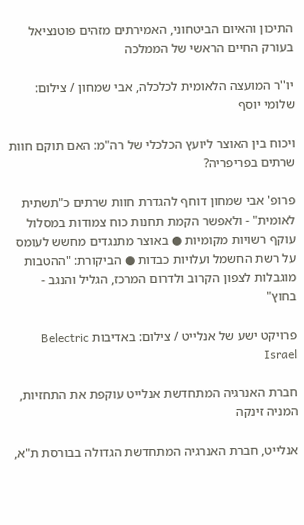התיכון והאיום הביטחוני, האמירתים מזהים פוטנציאל בעורק החיים הראשי של הממלכה

יו''ר המועצה הלאומית לכלכלה, אבי שמחון / צילום: שלומי יוסף

ויכוח בין האוצר ליועץ הכלכלי של רה"מ: האם תוקם חוות שרתים בפריפריה?

פרופ' אבי שמחון דוחף להגדרת חוות שרתים כ"תשתית לאומית" - ולאפשר הקמת תחנות כוח צמודות במסלול עוקף רשויות מקומיות ● באוצר מתנגדים מחשש לעומס על רשת החשמל ועלויות כבדות ● הביקורת: "ההטבות מוגבלות לצפון הקרוב ולדרום המרכז, הגליל והנגב - בחוץ"

פרויקט ישע של אנלייט / צילום: באדיבות Belectric Israel

חברת האנרגיה המתחדשת אנלייט עוקפת את התחזיות, המניה זינקה

אנלייט, חברת האנרגיה המתחדשת הגדולה בבורסת ת"א,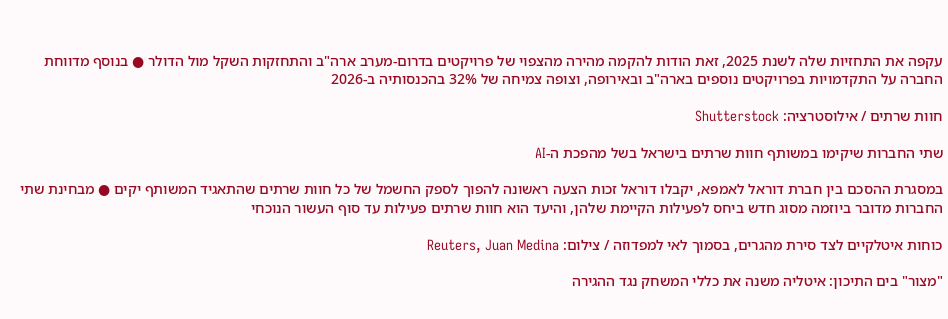עקפה את התחזיות שלה לשנת 2025, זאת הודות להקמה מהירה מהצפוי של פרויקטים בדרום-מערב ארה"ב והתחזקות השקל מול הדולר ● בנוסף מדווחת החברה על התקדמויות בפרויקטים נוספים בארה"ב ובאירופה, וצופה צמיחה של 32% בהכנסותיה ב-2026

חוות שרתים / אילוסטרציה: Shutterstock

שתי החברות שיקימו במשותף חוות שרתים בישראל בשל מהפכת ה-AI

במסגרת ההסכם בין חברת דוראל לאמפא, יקבלו דוראל זכות הצעה ראשונה להפוך לספק החשמל של כל חוות שרתים שהתאגיד המשותף יקים ● מבחינת שתי החברות מדובר ביוזמה מסוג חדש ביחס לפעילות הקיימת שלהן, והיעד הוא חוות שרתים פעילות עד סוף העשור הנוכחי

כוחות איטלקיים לצד סירת מהגרים, בסמוך לאי למפדוזה / צילום: Reuters, Juan Medina

"מצור" בים התיכון: איטליה משנה את כללי המשחק נגד ההגירה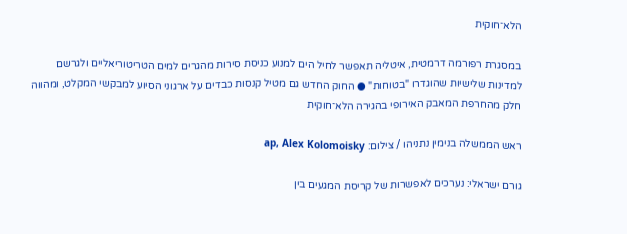הלא־חוקית

במסגרת רפורמה דרמטית, איטליה תאפשר לחיל הים למנוע כניסת סירות מהגרים למים הטריטוריאליים ולגרשם למדינות שלישיות שהוגדרו "בטוחות" ● החוק החדש גם מטיל קנסות כבדים על ארגוני הסיוע למבקשי המקלט, ומהווה חלק מהחרפת המאבק האירופי בהגירה הלא־חוקית

ראש הממשלה בנימין נתניהו / צילום: ap, Alex Kolomoisky

גורם ישראלי: נערכים לאפשרות של קריסת המגעים בין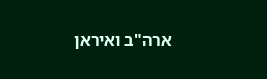ארה"ב ואיראן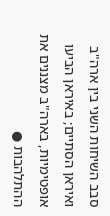סבב השיחות השני בין ארה"ב ואיראן הסתיים; באיראן הביעו אופטימיות, בארה"ב מצננים את ההתלהבות ●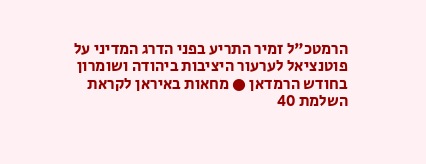הרמטכ"ל זמיר התריע בפני הדרג המדיני על פוטנציאל לערעור היציבות ביהודה ושומרון בחודש הרמדאן ● מחאות באיראן לקראת השלמת 40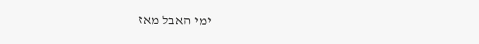ימי האבל מאז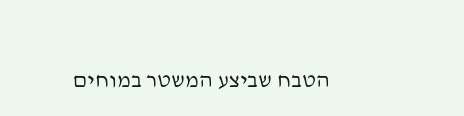הטבח שביצע המשטר במוחים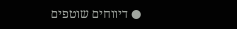● דיווחים שוטפים